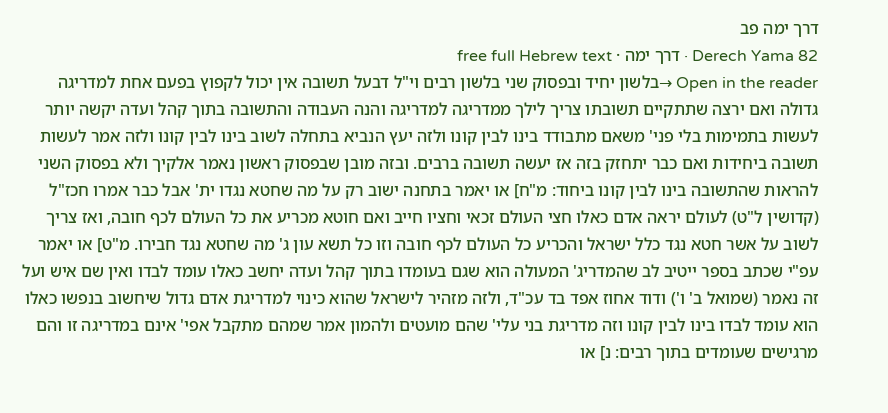דרך ימה פב
Derech Yama 82 · דרך ימה · free full Hebrew text
Open in the reader →בלשון יחיד ובפסוק שני בלשון רבים וי"ל דבעל תשובה אין יכול לקפוץ בפעם אחת למדריגה גדולה ואם ירצה שתתקיים תשובתו צריך לילך ממדריגה למדריגה והנה העבודה והתשובה בתוך קהל ועדה יקשה יותר לעשות בתמימות בלי פני' משאם מתבודד בינו לבין קונו ולזה יעץ הנביא בתחלה לשוב בינו לבין קונו ולזה אמר לעשות תשובה ביחידות ואם כבר יתחזק בזה אז יעשה תשובה ברבים. ובזה מובן שבפסוק ראשון נאמר אלקיך ולא בפסוק השני להראות שהתשובה בינו לבין קונו ביחוד: מ"ח] או יאמר בתחנה ישוב רק על מה שחטא נגדו ית' אבל כבר אמרו חכז"ל (קדושין ל"ט) לעולם יראה אדם כאלו חצי העולם זכאי וחציו חייב ואם חוטא מכריע את כל העולם לכף חובה, ואז צריך לשוב על אשר חטא נגד כלל ישראל והכריע כל העולם לכף חובה וזו כל תשא עון ג' מה שחטא נגד חבירו. מ"ט] או יאמר עפ"י שכתב בספר ייטיב לב שהמדריג' המעולה הוא שגם בעומדו בתוך קהל ועדה יחשב כאלו עומד לבדו ואין שם איש ועל זה נאמר (שמואל ב' ו') ודוד אחוז אפד בד עכ"ד, ולזה מזהיר לישראל שהוא כינוי למדריגת אדם גדול שיחשוב בנפשו כאלו הוא עומד לבדו בינו לבין קונו וזה מדריגת בני עלי' שהם מועטים ולהמון אמר שמהם מתקבל אפי' אינם במדריגה זו והם מרגישים שעומדים בתוך רבים: נ] או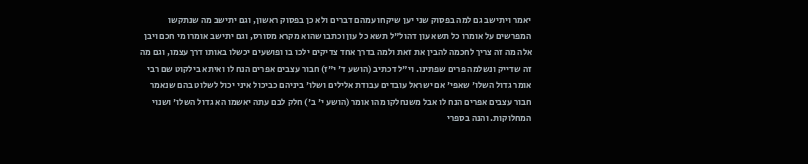יאמר ויתישב גם למה בפסוק שני יען שיקחו עמהם דברים ולא כן בפסוק ראשון, וגם יתישב מה שנתקשו המפרשים על אומרו כל תשא עון דהול"ל תשא כל עון וכתבו שהוא מקרא מסורס, וגם יתישב אומרו מי חכם ויבן אלה מה זה צריך לחכמה להבין את זאת ולמה בדרך אחד צדיקים ילכו בו ופושעים יכשלו באותו דרך עצמו, וגם מה זה שדייק ונשלמה פרים שפתינו. וי"ל דכתיב (הושע ד' י"ז) חבור עצבים אפרים הנח לו ואיתא בילקוט שם רבי אומר גדול השלו' שאפי' אם ישראל עובדים עבודת אלילים ושלו' ביניהם כביכול איני יכול לשלוט בהם שנאמר חבור עצבים אפרים הנח לו אבל משנחלקו מהו אומר (הושע י' ב') חלק לבם עתה יאשמו הא גדול השלו' ושנוי המחלוקות. והנה בספרי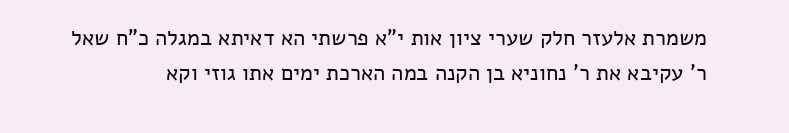משמרת אלעזר חלק שערי ציון אות י"א פרשתי הא דאיתא במגלה כ"ח שאל ר' עקיבא את ר' נחוניא בן הקנה במה הארכת ימים אתו גוזי וקא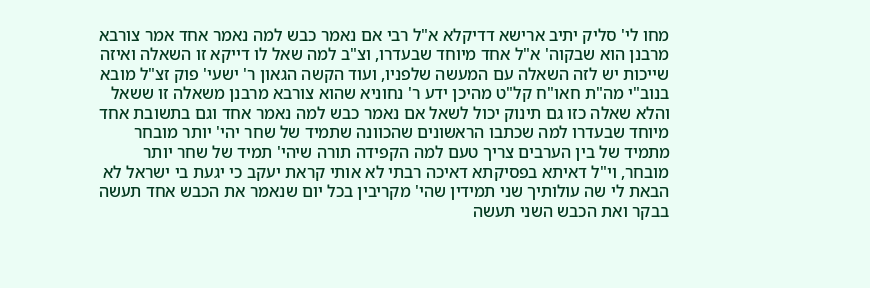מחו לי' סליק יתיב ארישא דדיקלא א"ל רבי אם נאמר כבש למה נאמר אחד אמר צורבא מרבנן הוא שבקוה' א"ל אחד מיוחד שבעדרו, וצ"ב למה שאל לו דייקא זו השאלה ואיזה שייכות יש לזה השאלה עם המעשה שלפניו, ועוד הקשה הגאון ר' ישעי' פוק זצ"ל מובא בנוב"י מה"ת חאו"ח קל"ט מהיכן ידע ר' נחוניא שהוא צורבא מרבנן משאלה זו ששאל והלא שאלה כזו גם תינוק יכול לשאל אם נאמר כבש למה נאמר אחד וגם בתשובת אחד מיוחד שבעדרו למה שכתבו הראשונים שהכוונה שתמיד של שחר יהי' יותר מובחר מתמיד של בין הערבים צריך טעם למה הקפידה תורה שיהי' תמיד של שחר יותר מובחר, וי"ל דאיתא בפסיקתא דאיכה רבתי לא אותי קראת יעקב כי יגעת בי ישראל לא הבאת לי שה עולותיך שני תמידין שהי' מקריבין בכל יום שנאמר את הכבש אחד תעשה בבקר ואת הכבש השני תעשה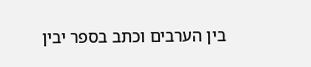בין הערבים וכתב בספר יבין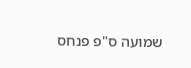שמועה ס"פ פנחס